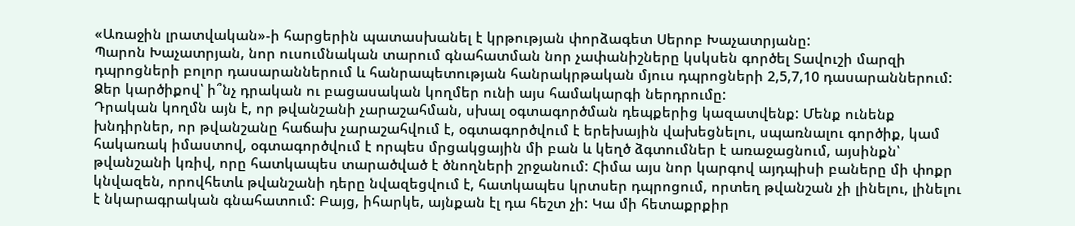«Առաջին լրատվական»-ի հարցերին պատասխանել է կրթության փորձագետ Սերոբ Խաչատրյանը:
Պարոն Խաչատրյան, նոր ուսումնական տարում գնահատման նոր չափանիշները կսկսեն գործել Տավուշի մարզի դպրոցների բոլոր դասարաններում և հանրապետության հանրակրթական մյուս դպրոցների 2,5,7,10 դասարաններում: Ձեր կարծիքով՝ ի՞նչ դրական ու բացասական կողմեր ունի այս համակարգի ներդրումը:
Դրական կողմն այն է, որ թվանշանի չարաշահման, սխալ օգտագործման դեպքերից կազատվենք: Մենք ունենք խնդիրներ, որ թվանշանը հաճախ չարաշահվում է, օգտագործվում է երեխային վախեցնելու, սպառնալու գործիք, կամ հակառակ իմաստով, օգտագործվում է որպես մրցակցային մի բան և կեղծ ձգտումներ է առաջացնում, այսինքն՝ թվանշանի կռիվ, որը հատկապես տարածված է ծնողների շրջանում: Հիմա այս նոր կարգով այդպիսի բաները մի փոքր կնվազեն, որովհետև թվանշանի դերը նվազեցվում է, հատկապես կրտսեր դպրոցում, որտեղ թվանշան չի լինելու, լինելու է նկարագրական գնահատում: Բայց, իհարկե, այնքան էլ դա հեշտ չի: Կա մի հետաքրքիր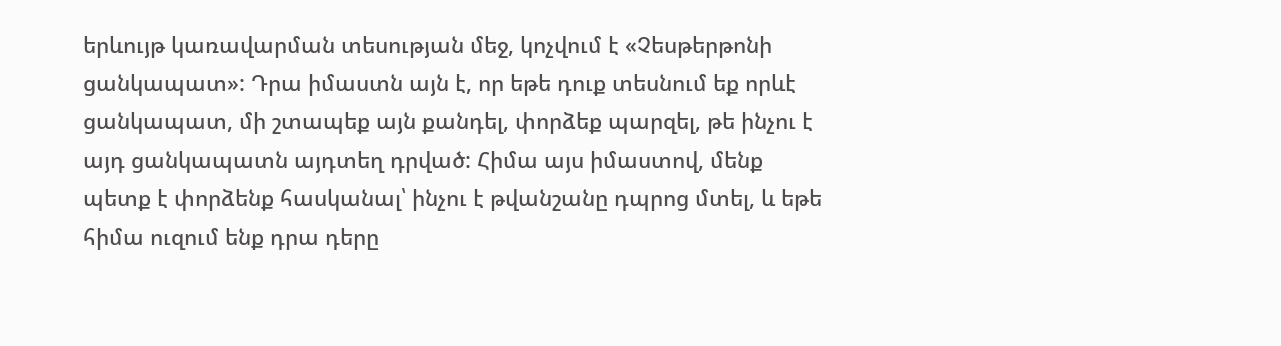երևույթ կառավարման տեսության մեջ, կոչվում է «Չեսթերթոնի ցանկապատ»: Դրա իմաստն այն է, որ եթե դուք տեսնում եք որևէ ցանկապատ, մի շտապեք այն քանդել, փորձեք պարզել, թե ինչու է այդ ցանկապատն այդտեղ դրված: Հիմա այս իմաստով, մենք պետք է փորձենք հասկանալ՝ ինչու է թվանշանը դպրոց մտել, և եթե հիմա ուզում ենք դրա դերը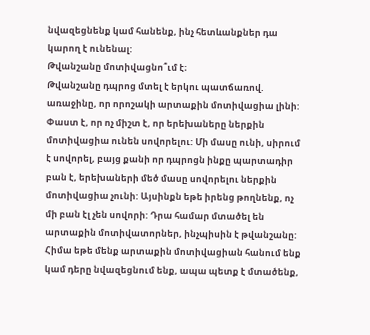նվազեցնենք կամ հանենք, ինչ հետևանքներ դա կարող է ունենալ:
Թվանշանը մոտիվացնո՞ւմ է։
Թվանշանը դպրոց մտել է երկու պատճառով. առաջինը, որ որոշակի արտաքին մոտիվացիա լինի: Փաստ է, որ ոչ միշտ է, որ երեխաները ներքին մոտիվացիա ունեն սովորելու: Մի մասը ունի, սիրում է սովորել, բայց քանի որ դպրոցն ինքը պարտադիր բան է, երեխաների մեծ մասը սովորելու ներքին մոտիվացիա չունի: Այսինքն եթե իրենց թողնենք, ոչ մի բան էլ չեն սովորի: Դրա համար մտածել են արտաքին մոտիվատորներ, ինչպիսին է թվանշանը:
Հիմա եթե մենք արտաքին մոտիվացիան հանում ենք կամ դերը նվազեցնում ենք, ապա պետք է մտածենք,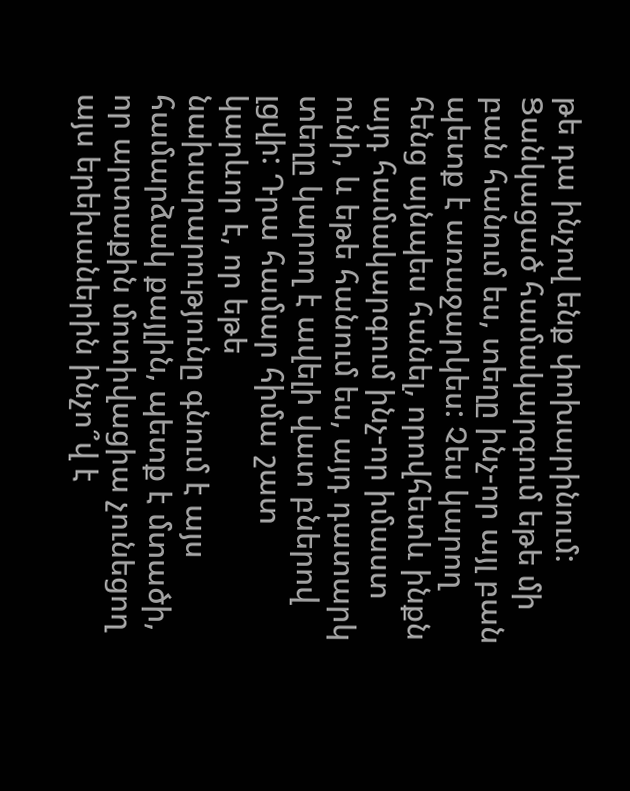թե դա ինչով ենք փոխարինում: Ցանկացած համակարգում եթե մի բան հանում ես, տեղը ինչ-որ այլ բան պետք է առաջարկես: Չես կարող հենց այնպես հանել, որովհետև ինքն այդ համակարգում ինչ-որ իմաստ ունի, և եթե հանում ես, այդ դատարկ տեղը կարող է ավելի վատ բներով լցվի: Դրա համար հիմա շատ կարևոր է, որ եթե նախարարությունը գնում է այս համարձակ քայլին, պետք է մտածի, որ արտաքին մոտիվացիա չունեցող այս երեխաներին ինչո՞վ է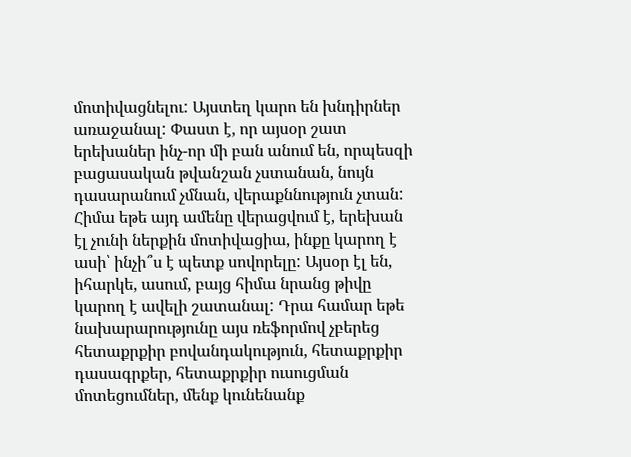մոտիվացնելու: Այստեղ կարո են խնդիրներ առաջանալ: Փաստ է, որ այսօր շատ երեխաներ ինչ-որ մի բան անում են, որպեսզի բացասական թվանշան չստանան, նույն դասարանում չմնան, վերաքննություն չտան: Հիմա եթե այդ ամենը վերացվում է, երեխան էլ չունի ներքին մոտիվացիա, ինքը կարող է ասի՝ ինչի՞ս է պետք սովորելը: Այսօր էլ են, իհարկե, ասում, բայց հիմա նրանց թիվը կարող է ավելի շատանալ: Դրա համար եթե նախարարությունը այս ռեֆորմով չբերեց հետաքրքիր բովանդակություն, հետաքրքիր դասագրքեր, հետաքրքիր ուսուցման մոտեցումներ, մենք կունենանք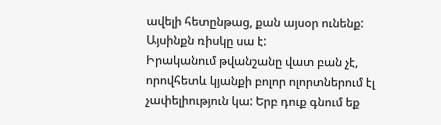ավելի հետընթաց, քան այսօր ունենք: Այսինքն ռիսկը սա է:
Իրականում թվանշանը վատ բան չէ, որովհետև կյանքի բոլոր ոլորտներում էլ չափելիություն կա: Երբ դուք գնում եք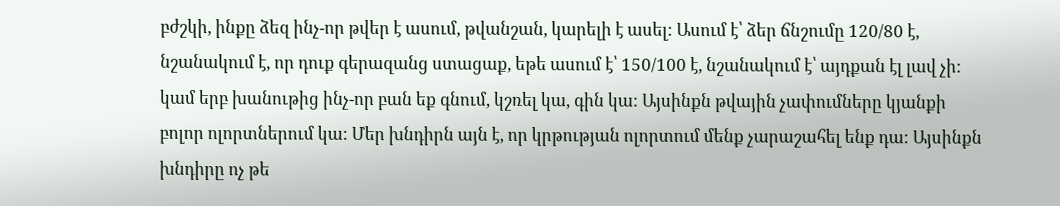բժշկի, ինքը ձեզ ինչ-որ թվեր է ասում, թվանշան, կարելի է ասել: Ասում է՝ ձեր ճնշումը 120/80 է, նշանակում է, որ դուք գերազանց ստացաք, եթե ասում է՝ 150/100 է, նշանակում է՝ այդքան էլ լավ չի: կամ երբ խանութից ինչ-որ բան եք գնում, կշռել կա, գին կա: Այսինքն թվային չափումները կյանքի բոլոր ոլորտներում կա: Մեր խնդիրն այն է, որ կրթության ոլորտում մենք չարաշահել ենք դա: Այսինքն խնդիրը ոչ թե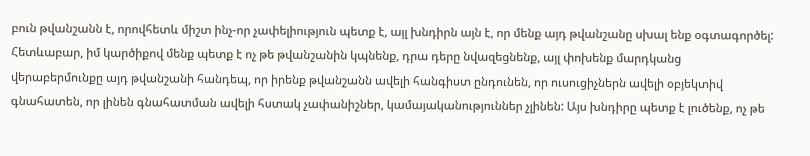բուն թվանշանն է, որովհետև միշտ ինչ-որ չափելիություն պետք է, այլ խնդիրն այն է, որ մենք այդ թվանշանը սխալ ենք օգտագործել: Հետևաբար, իմ կարծիքով մենք պետք է ոչ թե թվանշանին կպնենք, դրա դերը նվազեցնենք, այլ փոխենք մարդկանց վերաբերմունքը այդ թվանշանի հանդեպ, որ իրենք թվանշանն ավելի հանգիստ ընդունեն, որ ուսուցիչներն ավելի օբյեկտիվ գնահատեն, որ լինեն գնահատման ավելի հստակ չափանիշներ, կամայականություններ չլինեն: Այս խնդիրը պետք է լուծենք, ոչ թե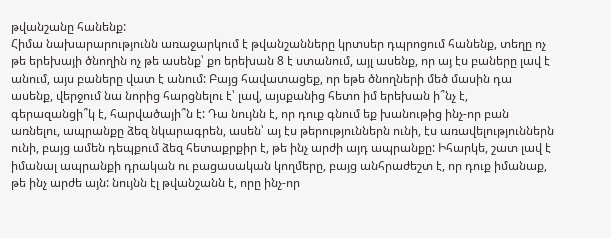թվանշանը հանենք:
Հիմա նախարարությունն առաջարկում է թվանշանները կրտսեր դպրոցում հանենք, տեղը ոչ թե երեխայի ծնողին ոչ թե ասենք՝ քո երեխան 8 է ստանում, այլ ասենք, որ այ էս բաները լավ է անում, այս բաները վատ է անում: Բայց հավատացեք, որ եթե ծնողների մեծ մասին դա ասենք, վերջում նա նորից հարցնելու է՝ լավ, այսքանից հետո իմ երեխան ի՞նչ է, գերազանցի՞կ է, հարվածայի՞ն է: Դա նույնն է, որ դուք գնում եք խանութից ինչ-որ բան առնելու, ապրանքը ձեզ նկարագրեն, ասեն՝ այ էս թերություններն ունի, էս առավելություններն ունի, բայց ամեն դեպքում ձեզ հետաքրքիր է, թե ինչ արժի այդ ապրանքը: Իհարկե, շատ լավ է իմանալ ապրանքի դրական ու բացասական կողմերը, բայց անհրաժեշտ է, որ դուք իմանաք, թե ինչ արժե այն: նույնն էլ թվանշանն է, որը ինչ-որ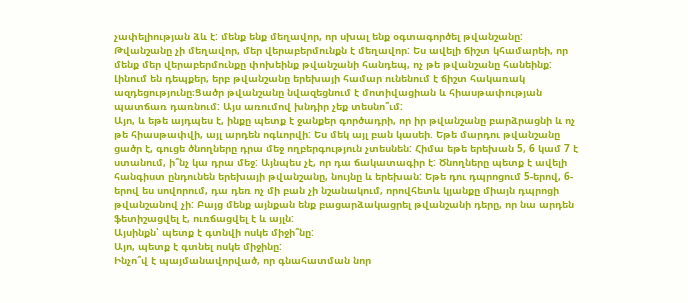չափելիության ձև է: մենք ենք մեղավոր, որ սխալ ենք օգտագործել թվանշանը: Թվանշանը չի մեղավոր, մեր վերաբերմունքն է մեղավոր: Ես ավելի ճիշտ կհամարեի, որ մենք մեր վերաբերմունքը փոխեինք թվանշանի հանդեպ, ոչ թե թվանշանը հանեինք:
Լինում են դեպքեր, երբ թվանշանը երեխայի համար ունենում է ճիշտ հակառակ ազդեցությունը։Ցածր թվանշանը նվազեցնում է մոտիվացիան և հիասթափության պատճառ դառնում: Այս առումով խնդիր չեք տեսնո՞ւմ:
Այո, և եթե այդպես է, ինքը պետք է ջանքեր գործադրի, որ իր թվանշանը բարձրացնի և ոչ թե հիասթափվի, այլ արդեն ոգևորվի: Ես մեկ այլ բան կասեի. Եթե մարդու թվանշանը ցածր է, գուցե ծնողները դրա մեջ ողբերգություն չտեսնեն: Հիմա եթե երեխան 5, 6 կամ 7 է ստանում, ի՞նչ կա դրա մեջ: Այնպես չէ, որ դա ճակատագիր է: Ծնողները պետք է ավելի հանգիստ ընդունեն երեխայի թվանշանը, նույնը և երեխան: Եթե դու դպրոցում 5-երով, 6-երով ես սովորում, դա դեռ ոչ մի բան չի նշանակում, որովհետև կյանքը միայն դպրոցի թվանշանով չի: Բայց մենք այնքան ենք բացարձակացրել թվանշանի դերը, որ նա արդեն ֆետիշացվել է, ուռճացվել է և այլն:
Այսինքն՝ պետք է գտնվի ոսկե միջի՞նը:
Այո, պետք է գտնել ոսկե միջինը:
Ինչո՞վ է պայմանավորված, որ գնահատման նոր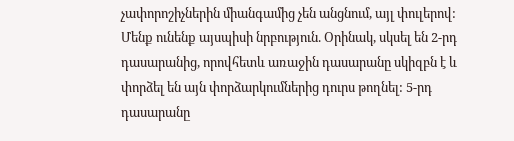չափորոշիչներին միանգամից չեն անցնում, այլ փուլերով:
Մենք ունենք այսպիսի նրբություն. Օրինակ, սկսել են 2-րդ դասարանից, որովհետև առաջին դասարանը սկիզբն է և փորձել են այն փորձարկումներից դուրս թողնել: 5-րդ դասարանը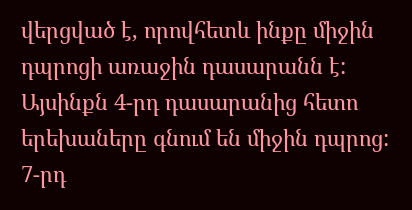վերցված է, որովհետև ինքը միջին դպրոցի առաջին դասարանն է: Այսինքն 4-րդ դասարանից հետո երեխաները գնում են միջին դպրոց: 7-րդ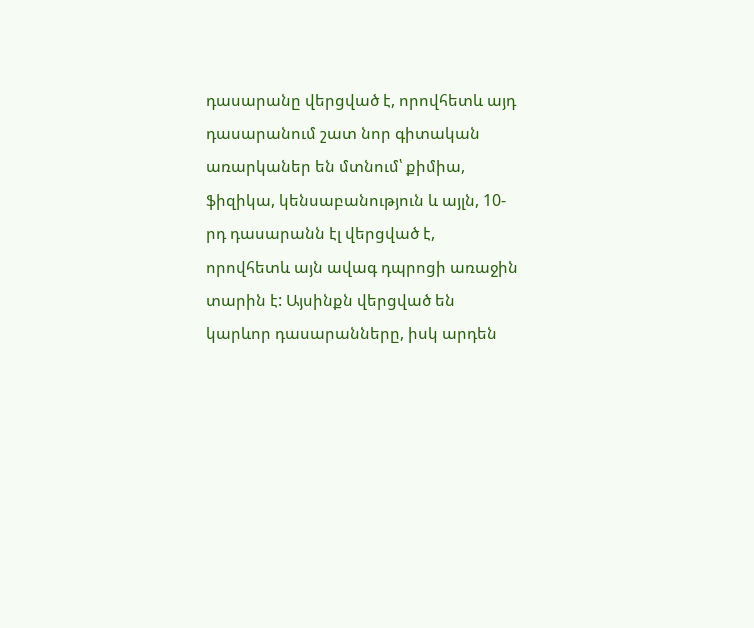դասարանը վերցված է, որովհետև այդ դասարանում շատ նոր գիտական առարկաներ են մտնում՝ քիմիա, ֆիզիկա, կենսաբանություն և այլն, 10-րդ դասարանն էլ վերցված է, որովհետև այն ավագ դպրոցի առաջին տարին է: Այսինքն վերցված են կարևոր դասարանները, իսկ արդեն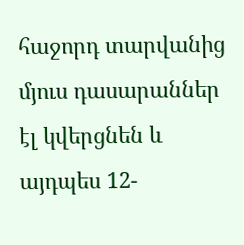հաջորդ տարվանից մյուս դասարաններ էլ կվերցնեն և այդպես 12-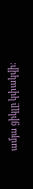ամյա ցիկլը կփակվի: